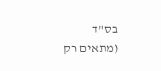בס"ד
(מתאים רק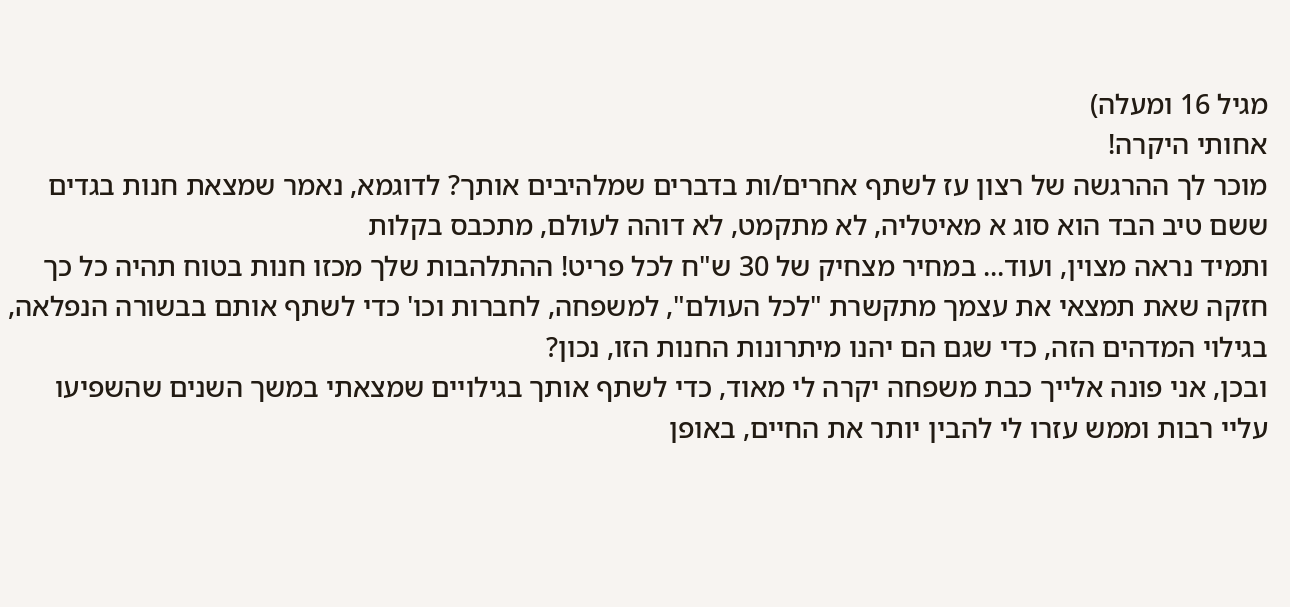מגיל 16 ומעלה)
אחותי היקרה!
מוכר לך ההרגשה של רצון עז לשתף אחרים/ות בדברים שמלהיבים אותך? לדוגמא, נאמר שמצאת חנות בגדים ששם טיב הבד הוא סוג א מאיטליה, לא מתקמט, לא דוהה לעולם, מתכבס בקלות
ותמיד נראה מצוין, ועוד... במחיר מצחיק של 30 ש"ח לכל פריט! ההתלהבות שלך מכזו חנות בטוח תהיה כל כך חזקה שאת תמצאי את עצמך מתקשרת "לכל העולם", למשפחה, לחברות וכו' כדי לשתף אותם בבשורה הנפלאה, בגילוי המדהים הזה, כדי שגם הם יהנו מיתרונות החנות הזו, נכון?
ובכן, אני פונה אלייך כבת משפחה יקרה לי מאוד, כדי לשתף אותך בגילויים שמצאתי במשך השנים שהשפיעו עליי רבות וממש עזרו לי להבין יותר את החיים, באופן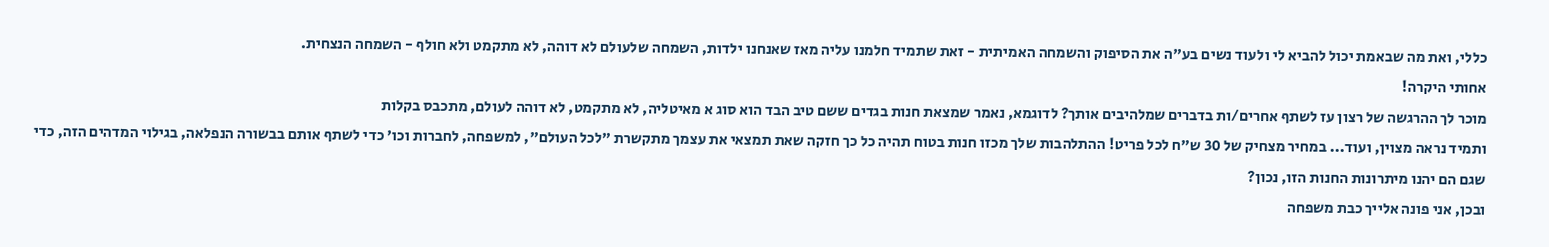כללי, ואת מה שבאמת יכול להביא לי ולעוד נשים בע"ה את הסיפוק והשמחה האמיתית - זאת שתמיד חלמנו עליה מאז שאנחנו ילדות, השמחה שלעולם לא דוהה, לא מתקמט ולא חולף - השמחה הנצחית.
אחותי היקרה!
מוכר לך ההרגשה של רצון עז לשתף אחרים/ות בדברים שמלהיבים אותך? לדוגמא, נאמר שמצאת חנות בגדים ששם טיב הבד הוא סוג א מאיטליה, לא מתקמט, לא דוהה לעולם, מתכבס בקלות
ותמיד נראה מצוין, ועוד... במחיר מצחיק של 30 ש"ח לכל פריט! ההתלהבות שלך מכזו חנות בטוח תהיה כל כך חזקה שאת תמצאי את עצמך מתקשרת "לכל העולם", למשפחה, לחברות וכו' כדי לשתף אותם בבשורה הנפלאה, בגילוי המדהים הזה, כדי שגם הם יהנו מיתרונות החנות הזו, נכון?
ובכן, אני פונה אלייך כבת משפחה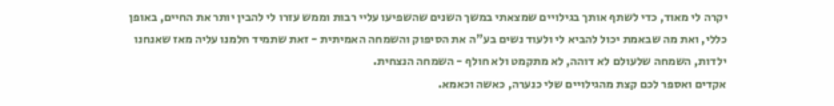יקרה לי מאוד, כדי לשתף אותך בגילויים שמצאתי במשך השנים שהשפיעו עליי רבות וממש עזרו לי להבין יותר את החיים, באופן כללי, ואת מה שבאמת יכול להביא לי ולעוד נשים בע"ה את הסיפוק והשמחה האמיתית - זאת שתמיד חלמנו עליה מאז שאנחנו ילדות, השמחה שלעולם לא דוהה, לא מתקמט ולא חולף - השמחה הנצחית.
אקדים ואספר לכם קצת מהגילויים שלי כנערה, כאשה וכאמא.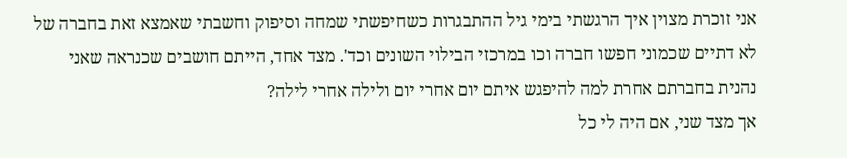אני זוכרת מצוין איך הרגשתי בימי גיל ההתבגרות כשחיפשתי שמחה וסיפוק וחשבתי שאמצא זאת בחברה של לא דתיים שכמוני חפשו חברה וכו במרכזי הבילוי השונים וכד'. מצד אחד, הייתם חושבים שכנראה שאני נהנית בחברתם אחרת למה להיפגש איתם יום אחרי יום ולילה אחרי לילה?
אך מצד שני, אם היה לי כל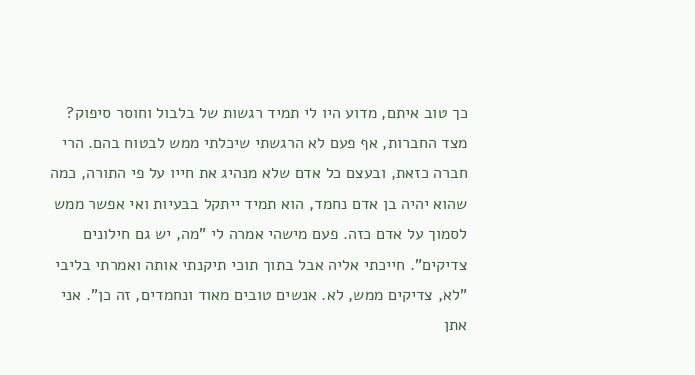כך טוב איתם, מדוע היו לי תמיד רגשות של בלבול וחוסר סיפוק?
מצד החברות, אף פעם לא הרגשתי שיכלתי ממש לבטוח בהם. הרי חברה כזאת, ובעצם כל אדם שלא מנהיג את חייו על פי התורה, כמה שהוא יהיה בן אדם נחמד, הוא תמיד ייתקל בבעיות ואי אפשר ממש לסמוך על אדם כזה. פעם מישהי אמרה לי "מה, יש גם חילונים צדיקים". חייכתי אליה אבל בתוך תוכי תיקנתי אותה ואמרתי בליבי "לא, צדיקים ממש, לא. אנשים טובים מאוד ונחמדים, זה כן". אני אתן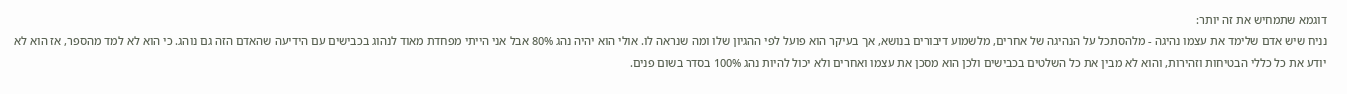דוגמא שתמחיש את זה יותר:
נניח שיש אדם שלימד את עצמו נהיגה - מלהסתכל על הנהיגה של אחרים, מלשמוע דיבורים בנושא, אך בעיקר הוא פועל לפי ההגיון שלו ומה שנראה לו. אולי הוא יהיה נהג 80% אבל אני הייתי מפחדת מאוד לנהוג בכבישים עם הידיעה שהאדם הזה גם נוהג. כי הוא לא למד מהספר, אז הוא לא יודע את כל כללי הבטיחות וזהירות, והוא לא מבין את כל השלטים בכבישים ולכן הוא מסכן את עצמו ואחרים ולא יכול להיות נהג 100% בסדר בשום פנים.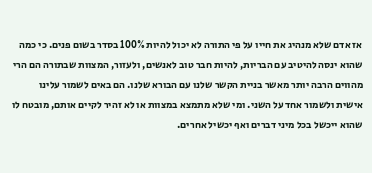אז אדם שלא מנהיג את חייו על פי התורה לא יכול להיות 100% בסדר בשום פנים. כי כמה שהוא ינסה להיטיב עם הבריות, להיות חבר טוב לאנשים, ולעזור, המצוות שבתורה הם הרי מהווים הרבה יותר מאשר בניית הקשר שלנו עם הבורא שלנו. הם באים לשמור עלינו אישית ולשמור אחד על השני. ומי שלא מתמצא במצוות או לא זהיר לקיים אותם, מובטח לו שהוא ייכשל בכל מיני דברים ואף יכשיל אחרים.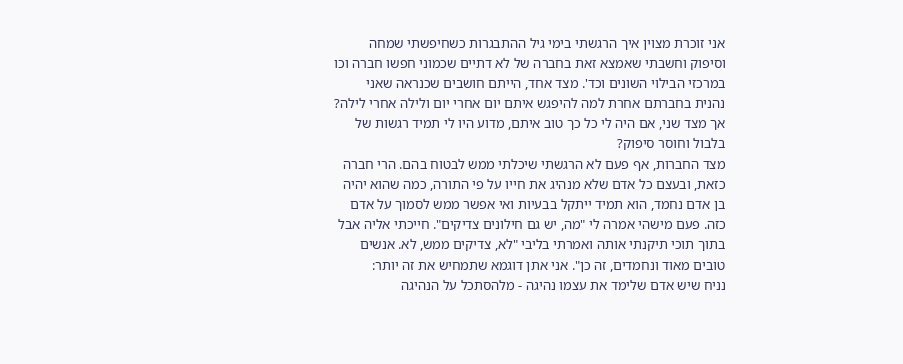אני זוכרת מצוין איך הרגשתי בימי גיל ההתבגרות כשחיפשתי שמחה וסיפוק וחשבתי שאמצא זאת בחברה של לא דתיים שכמוני חפשו חברה וכו במרכזי הבילוי השונים וכד'. מצד אחד, הייתם חושבים שכנראה שאני נהנית בחברתם אחרת למה להיפגש איתם יום אחרי יום ולילה אחרי לילה?
אך מצד שני, אם היה לי כל כך טוב איתם, מדוע היו לי תמיד רגשות של בלבול וחוסר סיפוק?
מצד החברות, אף פעם לא הרגשתי שיכלתי ממש לבטוח בהם. הרי חברה כזאת, ובעצם כל אדם שלא מנהיג את חייו על פי התורה, כמה שהוא יהיה בן אדם נחמד, הוא תמיד ייתקל בבעיות ואי אפשר ממש לסמוך על אדם כזה. פעם מישהי אמרה לי "מה, יש גם חילונים צדיקים". חייכתי אליה אבל בתוך תוכי תיקנתי אותה ואמרתי בליבי "לא, צדיקים ממש, לא. אנשים טובים מאוד ונחמדים, זה כן". אני אתן דוגמא שתמחיש את זה יותר:
נניח שיש אדם שלימד את עצמו נהיגה - מלהסתכל על הנהיגה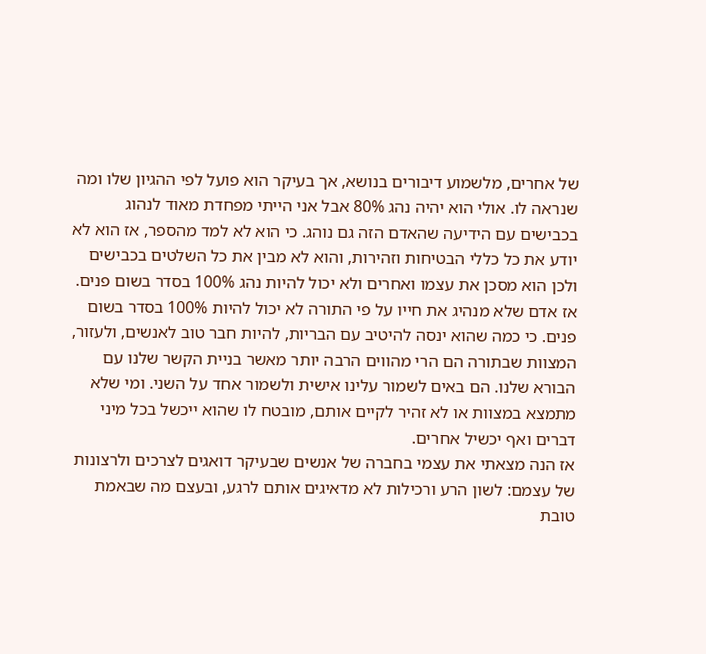של אחרים, מלשמוע דיבורים בנושא, אך בעיקר הוא פועל לפי ההגיון שלו ומה שנראה לו. אולי הוא יהיה נהג 80% אבל אני הייתי מפחדת מאוד לנהוג בכבישים עם הידיעה שהאדם הזה גם נוהג. כי הוא לא למד מהספר, אז הוא לא יודע את כל כללי הבטיחות וזהירות, והוא לא מבין את כל השלטים בכבישים ולכן הוא מסכן את עצמו ואחרים ולא יכול להיות נהג 100% בסדר בשום פנים.
אז אדם שלא מנהיג את חייו על פי התורה לא יכול להיות 100% בסדר בשום פנים. כי כמה שהוא ינסה להיטיב עם הבריות, להיות חבר טוב לאנשים, ולעזור, המצוות שבתורה הם הרי מהווים הרבה יותר מאשר בניית הקשר שלנו עם הבורא שלנו. הם באים לשמור עלינו אישית ולשמור אחד על השני. ומי שלא מתמצא במצוות או לא זהיר לקיים אותם, מובטח לו שהוא ייכשל בכל מיני דברים ואף יכשיל אחרים.
אז הנה מצאתי את עצמי בחברה של אנשים שבעיקר דואגים לצרכים ולרצונות של עצמם: לשון הרע ורכילות לא מדאיגים אותם לרגע, ובעצם מה שבאמת טובת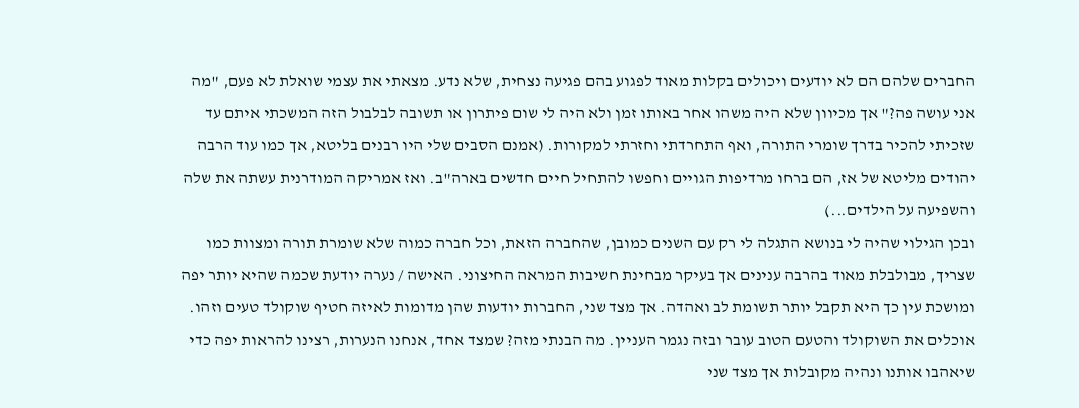החברים שלהם הם לא יודעים ויכולים בקלות מאוד לפגוע בהם פגיעה נצחית, שלא נדע. מצאתי את עצמי שואלת לא פעם, "מה אני עושה פה?" אך מכיוון שלא היה משהו אחר באותו זמן ולא היה לי שום פיתרון או תשובה לבלבול הזה המשכתי איתם עד שזכיתי להכיר בדרך שומרי התורה, ואף התחרדתי וחזרתי למקורות. (אמנם הסבים שלי היו רבנים בליטא, אך כמו עוד הרבה יהודים מליטא של אז, הם ברחו מרדיפות הגויים וחפשו להתחיל חיים חדשים בארה"ב. ואז אמריקה המודרנית עשתה את שלה והשפיעה על הילדים...)
ובכן הגילוי שהיה לי בנושא התגלה לי רק עם השנים כמובן, שהחברה הזאת, וכל חברה כמוה שלא שומרת תורה ומצוות כמו שצריך, מבולבלת מאוד בהרבה ענינים אך בעיקר מבחינת חשיבות המראה החיצוני. האישה / נערה יודעת שכמה שהיא יותר יפה ומושכת עין כך היא תקבל יותר תשומת לב ואהדה. אך מצד שני, החברות יודעות שהן מדומות לאיזה חטיף שוקולד טעים וזהו. אוכלים את השוקולד והטעם הטוב עובר ובזה נגמר העניין. מה הבנתי מזה? שמצד אחד, אנחנו הנערות, רצינו להראות יפה כדי שיאהבו אותנו ונהיה מקובלות אך מצד שני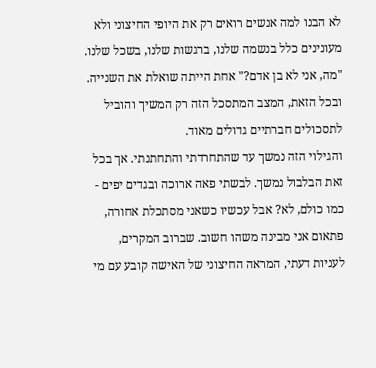לא הבנו למה אנשים רואים רק את היופי החיצוני ולא מעונינים כלל בנשמה שלנו, ברגשות שלנו, בשכל שלנו. "מה, אני לא בן אדם?" אחת הייתה שואלת את השנייה. ובכל הזאת, המצב המתסכל הזה רק המשיך והוביל לתסכולים חברתיים גדולים מאוד.
והגילוי הזה נמשך עד שהתחרדתי והתחתנתי. אך בכל זאת הבלבול נמשך. לבשתי פאה ארוכה ובגדים יפים - כמו כולם, לא? אבל עכשיו כשאני מסתכלת אחורה, פתאום אני מבינה משהו חשוב. שברוב המקרים, לעניות דעתי, המראה החיצוני של האישה קובע עם מי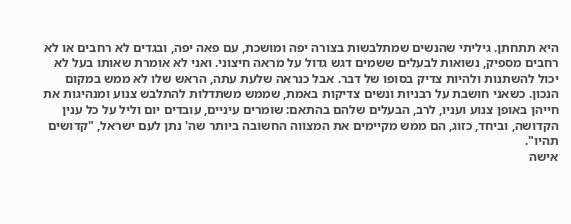היא תתחתן. גיליתי שהנשים שמתלבשות בצורה יפה ומושכת, עם פאה יפה, ובגדים לא רחבים או לא רחבים מספיק, נשואות לבעלים ששמים דגש גדול על מראה חיצוני. ואני לא אומרת שאותו בעל לא יכול להשתנות ולהיות צדיק בסופו של דבר. אבל כנראה שלעת עתה, הראש שלו לא ממש במקום הנכון. כשאני חושבת על רבניות ונשים צדיקות באמת, שממש משתדלות להתלבש צנוע ומנהיגות את חייהן באופן צנוע ועניו, לרב, הבעלים שלהם בהתאם: שומרים עיניים, עובדים יום וליל על כל ענין הקדושה, וביחד, כזוג, הם ממש מקיימים את המצווה החשובה ביותר שה' נתן לעם ישראל, "קדושים תהיו".
אישה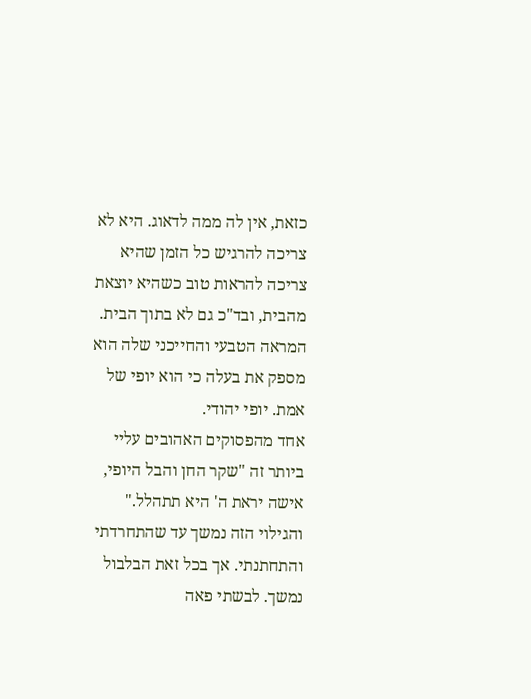כזאת, אין לה ממה לדאוג. היא לא צריכה להרגיש כל הזמן שהיא צריכה להראות טוב כשהיא יוצאת מהבית, ובד"כ גם לא בתוך הבית. המראה הטבעי והחייכני שלה הוא מספק את בעלה כי הוא יופי של אמת. יופי יהודי.
אחד מהפסוקים האהובים עליי ביותר זה "שקר החן והבל היופי, אישה יראת ה' היא תתהלל."
והגילוי הזה נמשך עד שהתחרדתי והתחתנתי. אך בכל זאת הבלבול נמשך. לבשתי פאה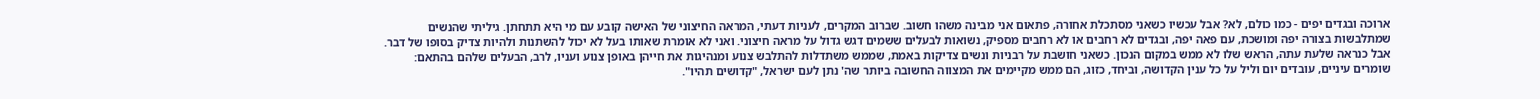ארוכה ובגדים יפים - כמו כולם, לא? אבל עכשיו כשאני מסתכלת אחורה, פתאום אני מבינה משהו חשוב. שברוב המקרים, לעניות דעתי, המראה החיצוני של האישה קובע עם מי היא תתחתן. גיליתי שהנשים שמתלבשות בצורה יפה ומושכת, עם פאה יפה, ובגדים לא רחבים או לא רחבים מספיק, נשואות לבעלים ששמים דגש גדול על מראה חיצוני. ואני לא אומרת שאותו בעל לא יכול להשתנות ולהיות צדיק בסופו של דבר. אבל כנראה שלעת עתה, הראש שלו לא ממש במקום הנכון. כשאני חושבת על רבניות ונשים צדיקות באמת, שממש משתדלות להתלבש צנוע ומנהיגות את חייהן באופן צנוע ועניו, לרב, הבעלים שלהם בהתאם: שומרים עיניים, עובדים יום וליל על כל ענין הקדושה, וביחד, כזוג, הם ממש מקיימים את המצווה החשובה ביותר שה' נתן לעם ישראל, "קדושים תהיו".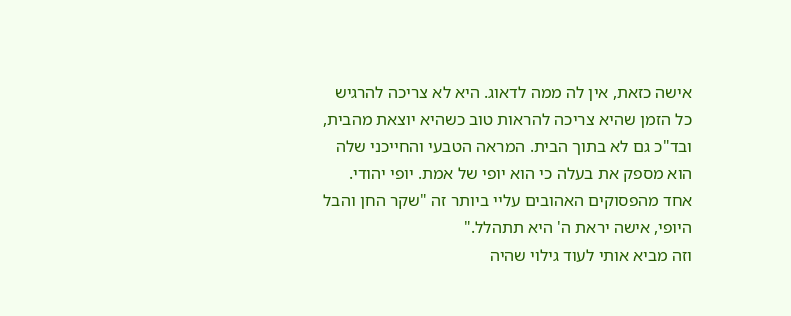אישה כזאת, אין לה ממה לדאוג. היא לא צריכה להרגיש כל הזמן שהיא צריכה להראות טוב כשהיא יוצאת מהבית, ובד"כ גם לא בתוך הבית. המראה הטבעי והחייכני שלה הוא מספק את בעלה כי הוא יופי של אמת. יופי יהודי.
אחד מהפסוקים האהובים עליי ביותר זה "שקר החן והבל היופי, אישה יראת ה' היא תתהלל."
וזה מביא אותי לעוד גילוי שהיה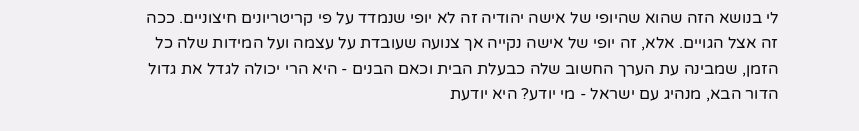לי בנושא הזה שהוא שהיופי של אישה יהודיה זה לא יופי שנמדד על פי קריטריונים חיצוניים. ככה זה אצל הגויים. אלא, זה יופי של אישה נקייה אך צנועה שעובדת על עצמה ועל המידות שלה כל הזמן, שמבינה עת הערך החשוב שלה כבעלת הבית וכאם הבנים - היא הרי יכולה לגדל את גדול הדור הבא, מנהיג עם ישראל - מי יודע? היא יודעת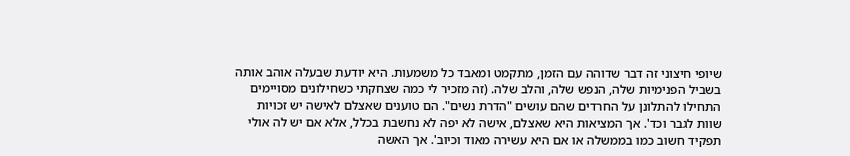שיופי חיצוני זה דבר שדוהה עם הזמן, מתקמט ומאבד כל משמעות. היא יודעת שבעלה אוהב אותה בשביל הפנימיות שלה, הנפש שלה, והלב שלה. (זה מזכיר לי כמה שצחקתי כשחילונים מסויימים התחילו להתלונן על החרדים שהם עושים "הדרת נשים". הם טוענים שאצלם לאישה יש זכויות שוות לגבר וכד'. אך המציאות היא שאצלם, אישה לא יפה לא נחשבת בכלל, אלא אם יש לה אולי תפקיד חשוב כמו בממשלה או אם היא עשירה מאוד וכיוב'. אך האשה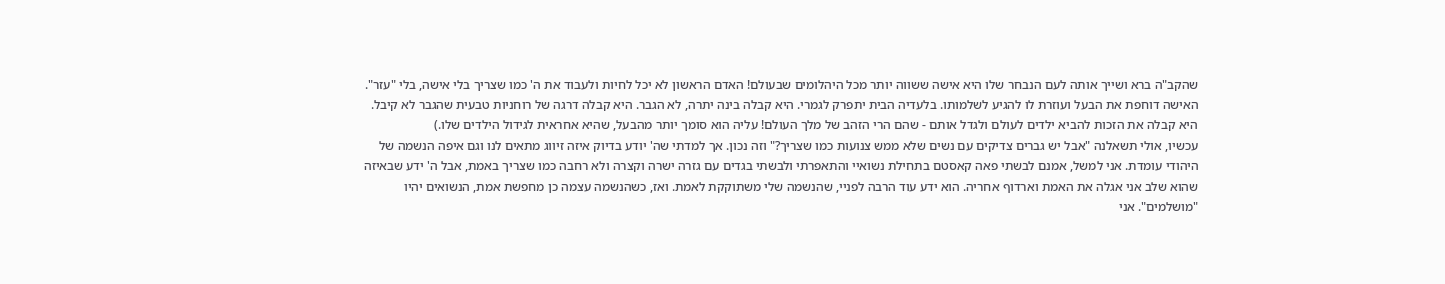שהקב"ה ברא ושייך אותה לעם הנבחר שלו היא אישה ששווה יותר מכל היהלומים שבעולם! האדם הראשון לא יכל לחיות ולעבוד את ה' כמו שצריך בלי אישה, בלי "עזר". האישה דוחפת את הבעל ועוזרת לו להגיע לשלמותו. בלעדיה הבית יתפרק לגמרי. היא קבלה בינה יתרה, לא הגבר. היא קבלה דרגה של רוחניות טבעית שהגבר לא קיבל. היא קבלה את הזכות להביא ילדים לעולם ולגדל אותם - שהם הרי הזהב של מלך העולם! עליה הוא סומך יותר מהבעל, שהיא אחראית לגידול הילדים שלו.)
עכשיו, אולי תשאלנה "אבל יש גברים צדיקים עם נשים שלא ממש צנועות כמו שצריך?" וזה נכון. אך למדתי שה' יודע בדיוק איזה זיווג מתאים לנו וגם איפה הנשמה של היהודי עומדת. אני למשל, אמנם לבשתי פאה קאסטם בתחילת נשואיי והתאפרתי ולבשתי בגדים עם גזרה ישרה וקצרה ולא רחבה כמו שצריך באמת, אבל ה' ידע שבאיזה שהוא שלב אני אגלה את האמת וארדוף אחריה. הוא ידע עוד הרבה לפניי, שהנשמה שלי משתוקקת לאמת. ואז, כשהנשמה עצמה כן מחפשת אמת, הנשואים יהיו "מושלמים". אני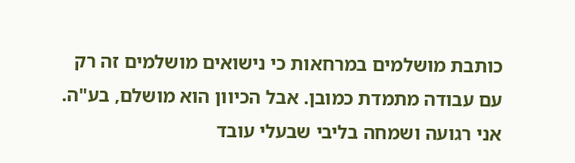כותבת מושלמים במרחאות כי נישואים מושלמים זה רק עם עבודה מתמדת כמובן. אבל הכיוון הוא מושלם, בע"ה. אני רגועה ושמחה בליבי שבעלי עובד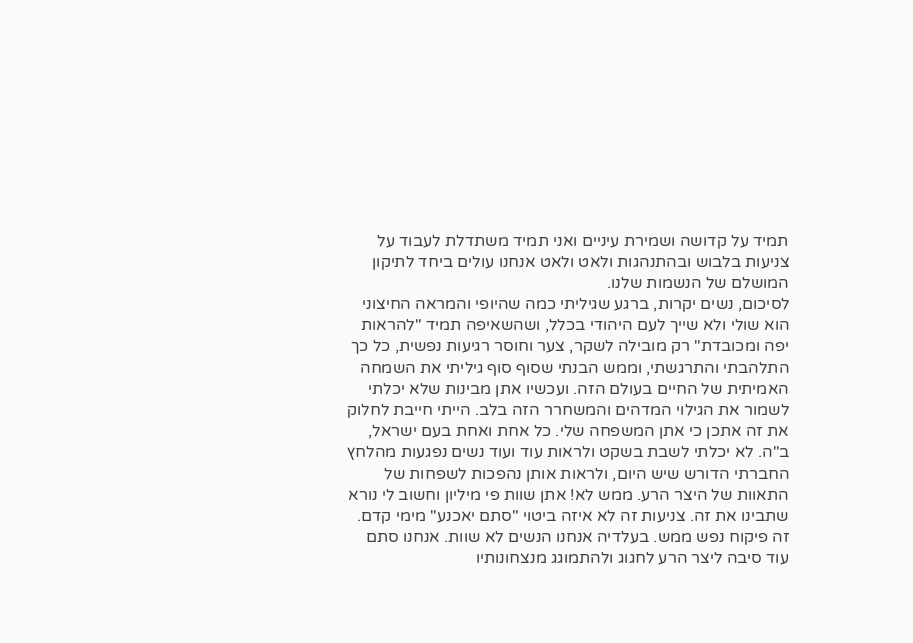תמיד על קדושה ושמירת עיניים ואני תמיד משתדלת לעבוד על צניעות בלבוש ובהתנהגות ולאט ולאט אנחנו עולים ביחד לתיקון המושלם של הנשמות שלנו.
לסיכום, נשים יקרות, ברגע שגיליתי כמה שהיופי והמראה החיצוני הוא שולי ולא שייך לעם היהודי בכלל, ושהשאיפה תמיד "להראות יפה ומכובדת" רק מובילה לשקר, צער וחוסר רגיעות נפשית, כל כך התלהבתי והתרגשתי, וממש הבנתי שסוף סוף גיליתי את השמחה האמיתית של החיים בעולם הזה. ועכשיו אתן מבינות שלא יכלתי לשמור את הגילוי המדהים והמשחרר הזה בלב. הייתי חייבת לחלוק את זה אתכן כי אתן המשפחה שלי. כל אחת ואחת בעם ישראל, ב"ה. לא יכלתי לשבת בשקט ולראות עוד ועוד נשים נפגעות מהלחץ החברתי הדורש שיש היום, ולראות אותן נהפכות לשפחות של התאוות של היצר הרע. ממש לא! אתן שוות פי מיליון וחשוב לי נורא שתבינו את זה. צניעות זה לא איזה ביטוי "סתם יאכנע" מימי קדם. זה פיקוח נפש ממש. בעלדיה אנחנו הנשים לא שוות. אנחנו סתם עוד סיבה ליצר הרע לחגוג ולהתמוגג מנצחונותיו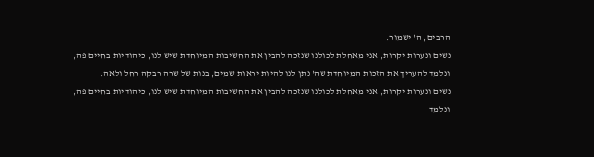הרבים, ה' ישמור.
נשים ונערות יקרות, אני מאחלת לכולנו שנזכה להבין את החשיבות המיוחדת שיש לנו, כיהודיות בחיים פה, ונלמד להעריך את הזכות המיוחדת שה' נתן לנו להיות יראות שמים, בנות של שרה רבקה רחל ולאה.
נשים ונערות יקרות, אני מאחלת לכולנו שנזכה להבין את החשיבות המיוחדת שיש לנו, כיהודיות בחיים פה, ונלמד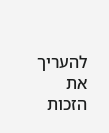להעריך את הזכות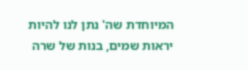המיוחדת שה' נתן לנו להיות יראות שמים, בנות של שרה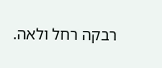רבקה רחל ולאה.